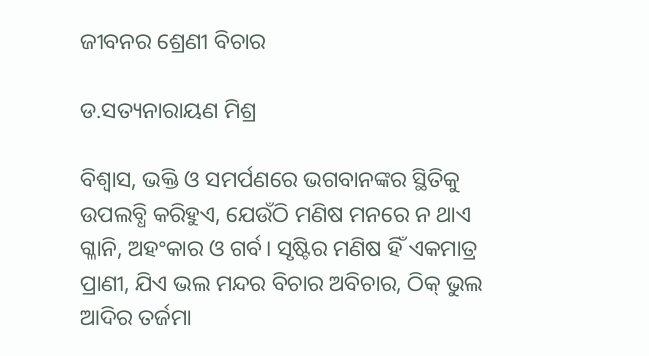ଜୀବନର ଶ୍ରେଣୀ ବିଚାର

ଡ.ସତ୍ୟନାରାୟଣ ମିଶ୍ର

ବିଶ୍ୱାସ, ଭକ୍ତି ଓ ସମର୍ପଣରେ ଭଗବାନଙ୍କର ସ୍ଥିତିକୁ ଉପଲବ୍ଧି କରିହୁଏ, ଯେଉଁଠି ମଣିଷ ମନରେ ନ ଥାଏ ଗ୍ଳାନି, ଅହଂକାର ଓ ଗର୍ବ। ସୃଷ୍ଟିର ମଣିଷ ହିଁ ଏକମାତ୍ର ପ୍ରାଣୀ, ଯିଏ ଭଲ ମନ୍ଦର ବିଚାର ଅବିଚାର, ଠିକ୍‌ ଭୁଲ ଆଦିର ତର୍ଜମା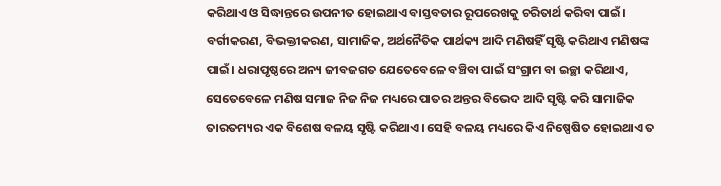କରିଥାଏ ଓ ସିଦ୍ଧାନ୍ତରେ ଉପନୀତ ହୋଇଥାଏ ବାସ୍ତବତାର ରୂପରେଖକୁ ଚରିତାର୍ଥ କରିବା ପାଇଁ। ବର୍ଗୀକରଣ, ବିଭକ୍ତୀକରଣ, ସାମାଜିକ, ଅର୍ଥନୈତିକ ପାର୍ଥକ୍ୟ ଆଦି ମଣିଷହିଁ ସୃଷ୍ଟି କରିଥାଏ ମଣିଷଙ୍କ ପାଇଁ। ଧରାପୃଷ୍ଠରେ ଅନ୍ୟ ଜୀବଜଗତ ଯେତେବେଳେ ବଞ୍ଚିବା ପାଇଁ ସଂଗ୍ରାମ ବା ଇଚ୍ଛା କରିଥାଏ, ସେତେବେଳେ ମଣିଷ ସମାଜ ନିଜ ନିଜ ମଧ୍ୟରେ ପାତର ଅନ୍ତର ବିଭେଦ ଆଦି ସୃଷ୍ଟି କରି ସାମାଜିକ ତାରତମ୍ୟର ଏକ ବିଶେଷ ବଳୟ ସୃଷ୍ଟି କରିଥାଏ। ସେହି ବଳୟ ମଧ୍ୟରେ କିଏ ନିଷ୍ପେଷିତ ହୋଇଥାଏ ତ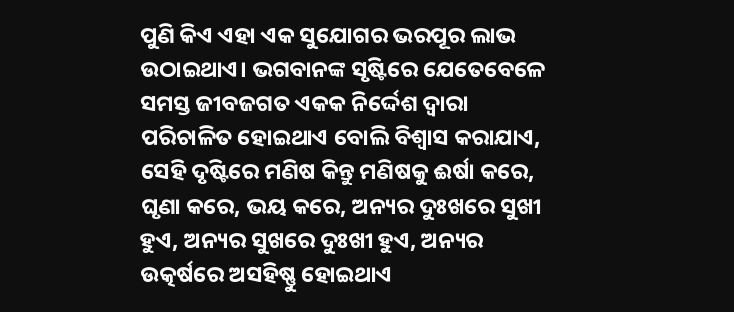ପୁଣି କିଏ ଏହା ଏକ ସୁଯୋଗର ଭରପୂର ଲାଭ ଉଠାଇଥାଏ। ଭଗବାନଙ୍କ ସୃଷ୍ଟିରେ ଯେତେବେଳେ ସମସ୍ତ ଜୀବଜଗତ ଏକକ ନିର୍ଦ୍ଦେଶ ଦ୍ୱାରା ପରିଚାଳିତ ହୋଇଥାଏ ବୋଲି ବିଶ୍ୱାସ କରାଯାଏ, ସେହି ଦୃଷ୍ଟିରେ ମଣିଷ କିନ୍ତୁ ମଣିଷକୁ ଈର୍ଷା କରେ, ଘୃଣା କରେ, ଭୟ କରେ, ଅନ୍ୟର ଦୁଃଖରେ ସୁଖୀ ହୁଏ, ଅନ୍ୟର ସୁଖରେ ଦୁଃଖୀ ହୁଏ, ଅନ୍ୟର ଉତ୍କର୍ଷରେ ଅସହିଷ୍ଣୁ ହୋଇଥାଏ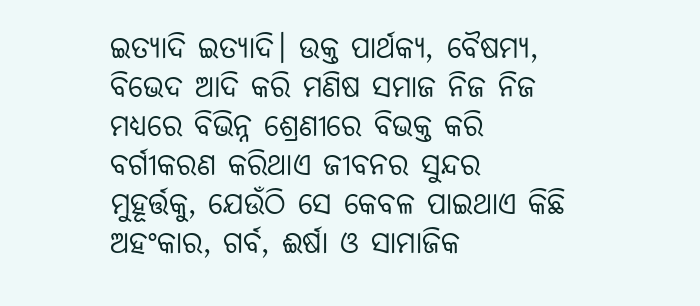ଇତ୍ୟାଦି ଇତ୍ୟାଦି। ଉକ୍ତ ପାର୍ଥକ୍ୟ, ବୈଷମ୍ୟ, ବିଭେଦ ଆଦି କରି ମଣିଷ ସମାଜ ନିଜ ନିଜ ମଧ୍ୟରେ ବିଭିନ୍ନ ଶ୍ରେଣୀରେ ବିଭକ୍ତ କରି ବର୍ଗୀକରଣ କରିଥାଏ ଜୀବନର ସୁନ୍ଦର ମୁହୂର୍ତ୍ତକୁ, ଯେଉଁଠି ସେ କେବଳ ପାଇଥାଏ କିଛି ଅହଂକାର, ଗର୍ବ, ଈର୍ଷା ଓ ସାମାଜିକ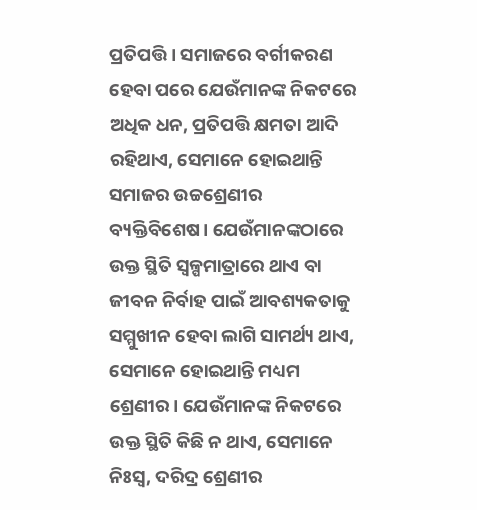ପ୍ରତିପତ୍ତି। ସମାଜରେ ବର୍ଗୀକରଣ ହେବା ପରେ ଯେଉଁମାନଙ୍କ ନିକଟରେ ଅଧିକ ଧନ, ପ୍ରତିପତ୍ତି କ୍ଷମତା ଆଦି ରହିଥାଏ, ସେମାନେ ହୋଇଥାନ୍ତି ସମାଜର ଉଚ୍ଚଶ୍ରେଣୀର ବ୍ୟକ୍ତିବିଶେଷ। ଯେଉଁମାନଙ୍କଠାରେ ଉକ୍ତ ସ୍ଥିତି ସ୍ବଳ୍ପମାତ୍ରାରେ ଥାଏ ବା ଜୀବନ ନିର୍ବାହ ପାଇଁ ଆବଶ୍ୟକତାକୁ ସମ୍ମୁଖୀନ ହେବା ଲାଗି ସାମର୍ଥ୍ୟ ଥାଏ, ସେମାନେ ହୋଇଥାନ୍ତି ମଧ୍ୟମ ଶ୍ରେଣୀର। ଯେଉଁମାନଙ୍କ ନିକଟରେ ଉକ୍ତ ସ୍ଥିତି କିଛି ନ ଥାଏ, ସେମାନେ ନିଃସ୍ବ, ଦରିଦ୍ର ଶ୍ରେଣୀର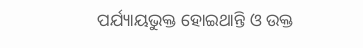ପର୍ଯ୍ୟାୟଭୁକ୍ତ ହୋଇଥାନ୍ତି ଓ ଉକ୍ତ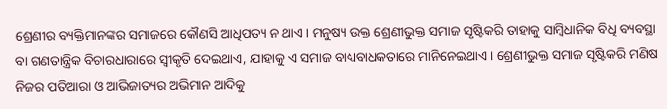ଶ୍ରେଣୀର ବ୍ୟକ୍ତିମାନଙ୍କର ସମାଜରେ କୌଣସି ଆଧିପତ୍ୟ ନ ଥାଏ। ମନୁଷ୍ୟ ଉକ୍ତ ଶ୍ରେଣୀଭୁକ୍ତ ସମାଜ ସୃଷ୍ଟିକରି ତାହାକୁ ସାମ୍ବିଧାନିକ ବିଧି ବ୍ୟବସ୍ଥା ବା ଗଣତାନ୍ତ୍ରିକ ବିଚାରଧାରାରେ ସ୍ବୀକୃତି ଦେଇଥାଏ, ଯାହାକୁ ଏ ସମାଜ ବାଧ୍ୟବାଧକତାରେ ମାନିନେଇଥାଏ। ଶ୍ରେଣୀଭୁକ୍ତ ସମାଜ ସୃଷ୍ଟିକରି ମଣିଷ ନିଜର ପତିଆରା ଓ ଆଭିଜାତ୍ୟର ଅଭିମାନ ଆଦିକୁ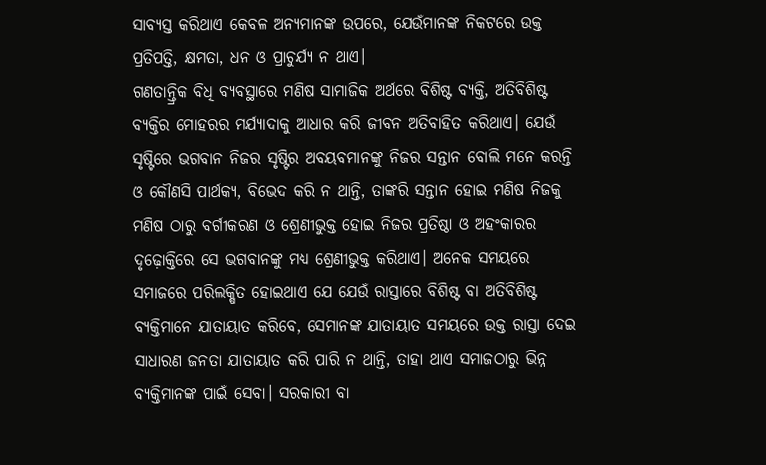ସାବ୍ୟସ୍ତ କରିଥାଏ କେବଳ ଅନ୍ୟମାନଙ୍କ ଉପରେ, ଯେଉଁମାନଙ୍କ ନିକଟରେ ଉକ୍ତ ପ୍ରତିପତ୍ତି, କ୍ଷମତା, ଧନ ଓ ପ୍ରାଚୁର୍ଯ୍ୟ ନ ଥାଏ।
ଗଣତାନ୍ତ୍ରିକ ବିଧି ବ୍ୟବସ୍ଥାରେ ମଣିଷ ସାମାଜିକ ଅର୍ଥରେ ବିଶିଷ୍ଟ ବ୍ୟକ୍ତି, ଅତିବିଶିଷ୍ଟ ବ୍ୟକ୍ତିର ମୋହରର ମର୍ଯ୍ୟାଦାକୁ ଆଧାର କରି ଜୀବନ ଅତିବାହିତ କରିଥାଏ। ଯେଉଁ ସୃଷ୍ଟିରେ ଭଗବାନ ନିଜର ସୃଷ୍ଟିର ଅବୟବମାନଙ୍କୁ ନିଜର ସନ୍ତାନ ବୋଲି ମନେ କରନ୍ତି ଓ କୌଣସି ପାର୍ଥକ୍ୟ, ବିଭେଦ କରି ନ ଥାନ୍ତି, ତାଙ୍କରି ସନ୍ତାନ ହୋଇ ମଣିଷ ନିଜକୁ ମଣିଷ ଠାରୁ ବର୍ଗୀକରଣ ଓ ଶ୍ରେଣୀଭୁକ୍ତ ହୋଇ ନିଜର ପ୍ରତିଷ୍ଠା ଓ ଅହଂକାରର ଦୃଢ଼ୋକ୍ତିରେ ସେ ଭଗବାନଙ୍କୁ ମଧ୍ୟ ଶ୍ରେଣୀଭୁକ୍ତ କରିଥାଏ। ଅନେକ ସମୟରେ ସମାଜରେ ପରିଲକ୍ଷିତ ହୋଇଥାଏ ଯେ ଯେଉଁ ରାସ୍ତାରେ ବିଶିଷ୍ଟ ବା ଅତିବିଶିଷ୍ଟ ବ୍ୟକ୍ତିମାନେ ଯାତାୟାତ କରିବେ, ସେମାନଙ୍କ ଯାତାୟାତ ସମୟରେ ଉକ୍ତ ରାସ୍ତା ଦେଇ ସାଧାରଣ ଜନତା ଯାତାୟାତ କରି ପାରି ନ ଥାନ୍ତି, ତାହା ଥାଏ ସମାଜଠାରୁ ଭିନ୍ନ ବ୍ୟକ୍ତିମାନଙ୍କ ପାଇଁ ସେବା। ସରକାରୀ ବା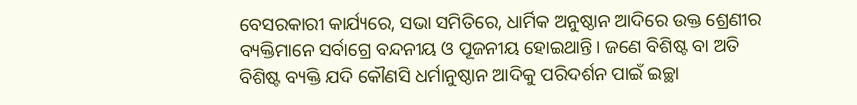ବେସରକାରୀ କାର୍ଯ୍ୟରେ, ସଭା ସମିତିରେ, ଧାର୍ମିକ ଅନୁଷ୍ଠାନ ଆଦିରେ ଉକ୍ତ ଶ୍ରେଣୀର ବ୍ୟକ୍ତିମାନେ ସର୍ବାଗ୍ରେ ବନ୍ଦନୀୟ ଓ ପୂଜନୀୟ ହୋଇଥାନ୍ତି। ଜଣେ ବିଶିଷ୍ଟ ବା ଅତି ବିଶିଷ୍ଟ ବ୍ୟକ୍ତି ଯଦି କୌଣସି ଧର୍ମାନୁଷ୍ଠାନ ଆଦିକୁ ପରିଦର୍ଶନ ପାଇଁ ଇଚ୍ଛା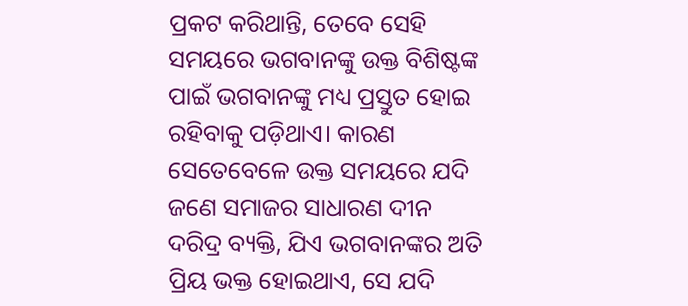ପ୍ରକଟ କରିଥାନ୍ତି, ତେବେ ସେହି ସମୟରେ ଭଗବାନଙ୍କୁ ଉକ୍ତ ବିଶିଷ୍ଟଙ୍କ ପାଇଁ ଭଗବାନଙ୍କୁ ମଧ୍ୟ ପ୍ରସ୍ତୁତ ହୋଇ ରହିବାକୁ ପଡ଼ିଥାଏ। କାରଣ ସେତେବେଳେ ଉକ୍ତ ସମୟରେ ଯଦି ଜଣେ ସମାଜର ସାଧାରଣ ଦୀନ ଦରିଦ୍ର ବ୍ୟକ୍ତି, ଯିଏ ଭଗବାନଙ୍କର ଅତି ପ୍ରିୟ ଭକ୍ତ ହୋଇଥାଏ, ସେ ଯଦି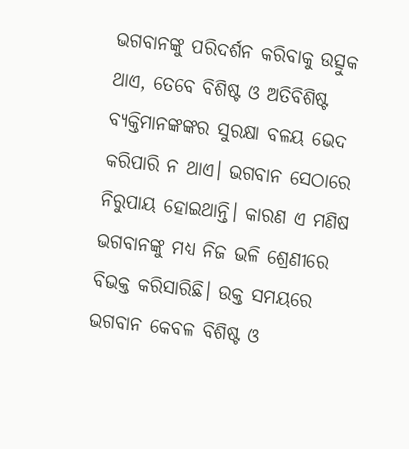ଭଗବାନଙ୍କୁ ପରିଦର୍ଶନ କରିବାକୁ ଉତ୍ସୁକ ଥାଏ, ତେବେ ବିଶିଷ୍ଟ ଓ ଅତିବିଶିଷ୍ଟ ବ୍ୟକ୍ତିମାନଙ୍କଙ୍କର ସୁରକ୍ଷା ବଳୟ ଭେଦ କରିପାରି ନ ଥାଏ। ଭଗବାନ ସେଠାରେ ନିରୁପାୟ ହୋଇଥାନ୍ତି। କାରଣ ଏ ମଣିଷ ଭଗବାନଙ୍କୁ ମଧ୍ୟ ନିଜ ଭଳି ଶ୍ରେଣୀରେ ବିଭକ୍ତ କରିସାରିଛି। ଉକ୍ତ ସମୟରେ ଭଗବାନ କେବଳ ବିଶିଷ୍ଟ ଓ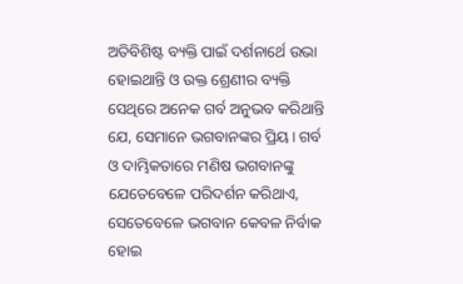ଅତିବିଶିଷ୍ଟ ବ୍ୟକ୍ତି ପାଇଁ ଦର୍ଶନାର୍ଥେ ଉଭା ହୋଇଥାନ୍ତି ଓ ଉକ୍ତ ଶ୍ରେଣୀର ବ୍ୟକ୍ତି ସେଥିରେ ଅନେକ ଗର୍ବ ଅନୁଭବ କରିଥାନ୍ତି ଯେ, ସେମାନେ ଭଗବାନଙ୍କର ପ୍ରିୟ। ଗର୍ବ ଓ ଦାମ୍ଭିକତାରେ ମଣିଷ ଭଗବାନଙ୍କୁ ଯେତେବେଳେ ପରିଦର୍ଶନ କରିଥାଏ, ସେତେବେଳେ ଭଗବାନ କେବଳ ନିର୍ବାକ ହୋଇ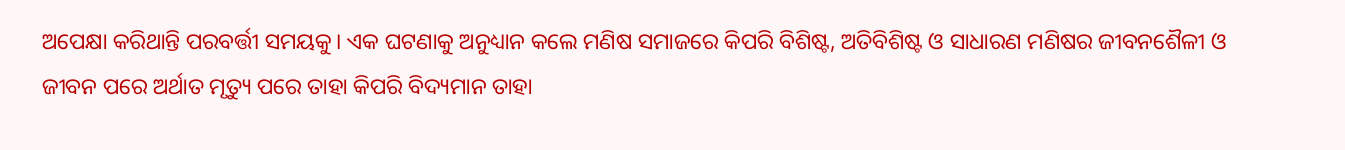ଅପେକ୍ଷା କରିଥାନ୍ତି ପରବର୍ତ୍ତୀ ସମୟକୁ। ଏକ ଘଟଣାକୁ ଅନୁଧ୍ୟାନ କଲେ ମଣିଷ ସମାଜରେ କିପରି ବିଶିଷ୍ଟ, ଅତିବିଶିଷ୍ଟ ଓ ସାଧାରଣ ମଣିଷର ଜୀବନଶୈଳୀ ଓ ଜୀବନ ପରେ ଅର୍ଥାତ ମୃତ୍ୟୁ ପରେ ତାହା କିପରି ବିଦ୍ୟମାନ ତାହା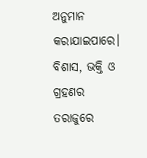ଅନୁମାନ କରାଯାଇପାରେ।
ବିଶାସ, ଭକ୍ତି ଓ ଗ୍ରହଣର ତରାଜୁରେ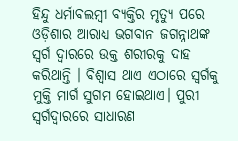ହିନ୍ଦୁ ଧର୍ମାବଲମ୍ବୀ ବ୍ୟକ୍ତିର ମୃତ୍ୟୁ ପରେ ଓଡ଼ିଶାର ଆରାଧ୍ୟ ଭଗବାନ ଜଗନ୍ନାଥଙ୍କ ସ୍ବର୍ଗ ଦ୍ୱାରରେ ଉକ୍ତ ଶରୀରକୁ ଦାହ କରିଥାନ୍ତି । ବିଶ୍ୱାସ ଥାଏ ଏଠାରେ ସ୍ବର୍ଗକୁ ମୁକ୍ତି ମାର୍ଗ ସୁଗମ ହୋଇଥାଏ। ପୁରୀ ସ୍ବର୍ଗଦ୍ୱାରରେ ସାଧାରଣ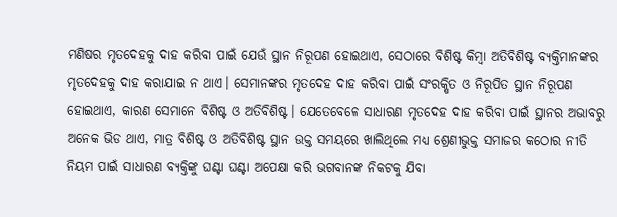ମଣିଷର ମୃତଦେହକୁ ଦାହ କରିବା ପାଇଁ ଯେଉଁ ସ୍ଥାନ ନିରୂପଣ ହୋଇଥାଏ, ସେଠାରେ ବିଶିଷ୍ଟ କିମ୍ବା ଅତିବିଶିଷ୍ଟ ବ୍ୟକ୍ତିମାନଙ୍କର ମୃତଦେହକୁ ଦାହ କରାଯାଇ ନ ଥାଏ। ସେମାନଙ୍କର ମୃତଦେହ ଦାହ କରିବା ପାଇଁ ସଂରକ୍ଷିତ ଓ ନିରୂପିତ ସ୍ଥାନ ନିରୂପଣ ହୋଇଥାଏ, କାରଣ ସେମାନେ ବିଶିଷ୍ଟ ଓ ଅତିବିଶିଷ୍ଟ। ଯେତେବେଳେ ସାଧାରଣ ମୃତଦେହ ଦାହ କରିବା ପାଇଁ ସ୍ଥାନର ଅଭାବରୁ ଅନେକ ଭିଡ ଥାଏ, ମାତ୍ର ବିଶିଷ୍ଟ ଓ ଅତିବିଶିଷ୍ଟ ସ୍ଥାନ ଉକ୍ତ ସମୟରେ ଖାଲିଥିଲେ ମଧ୍ୟ ଶ୍ରେଣୀଭୁକ୍ତ ସମାଜର କଠୋର ନୀତି ନିୟମ ପାଇଁ ସାଧାରଣ ବ୍ୟକ୍ତିଙ୍କୁ ଘଣ୍ଟା ଘଣ୍ଟା ଅପେକ୍ଷା କରି ଭଗବାନଙ୍କ ନିକଟକୁ ଯିବା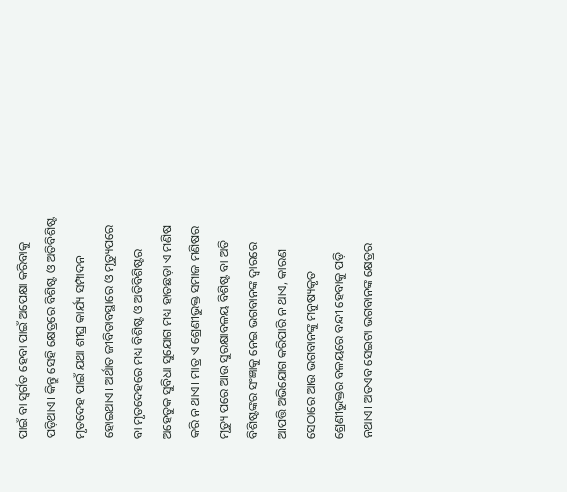ପାଇଁ ବା ସ୍ବର୍ଗତ ହେବା ପାଇଁ ଅପେକ୍ଷା କରିବାକୁ ପଡ଼ିଥାଏ। କିନ୍ତୁ ସେହି କ୍ଷେତ୍ରରେ ବିଶିଷ୍ଟ ଓ ଅତିବିଶିଷ୍ଟ ମୃତଦେହ ପାଇଁ ଯଥା ଶୀଘ୍ର କାର୍ଯ୍ୟ ସମ୍ପାଦନ ହୋଇଥାଏ। ଅର୍ଥାତ ଜୀବିତାବସ୍ଥାରେ ଓ ମୃତ୍ୟୁପରେ ବା ମୃତଦେହରେ ମଧ୍ୟ ବିଶିଷ୍ଟ ଓ ଅତିବିଶିଷ୍ଟର ଅହେତୁକ ସୁବିଧା ସୁଯୋଗ ମଧ୍ୟ ହାତଛଡ଼ା ଏ ମଣିଷ କରି ନ ଥାଏ। ମାତ୍ର ଏ ଶ୍ରେଣୀଭୁକ୍ତ ସମାଜ ମଣିଷର ମୃତ୍ୟୁ ପରେ ଆଉ ସୁରକ୍ଷାବଳୟ ବିଶିଷ୍ଟ ବା ଅତି ବିଶିଷ୍ଟଙ୍କର ସଂଜ୍ଞାକୁ ନେଇ ଭଗବାନଙ୍କ ଦ୍ୱାରରେ ଆପତ୍ତି ଅଭିଯୋଗ କରିପାରି ନ ଥାଏ, କାରଣ ସେଠାରେ ଆଉ ଭଗବାନଙ୍କୁ ମନୁଷ୍ୟକୃତ ଶ୍ରେଣୀଭୁକ୍ତର ବଳୟରେ ବନ୍ଦୀ ହେବାକୁ ପଡ଼ି ନଥାଏ। ଅତଏବ ସେଇଟା ଭଗବାନଙ୍କ କ୍ଷେତ୍ରର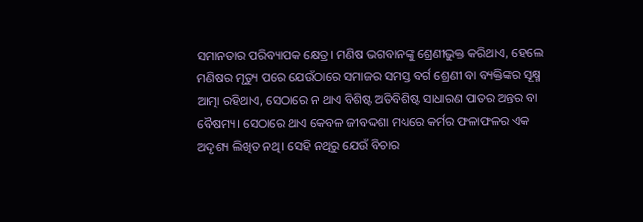ସମାନତାର ପରିବ୍ୟାପକ କ୍ଷେତ୍ର। ମଣିଷ ଭଗବାନଙ୍କୁ ଶ୍ରେଣୀଭୁକ୍ତ କରିଥାଏ, ହେଲେ ମଣିଷର ମୃତ୍ୟୁ ପରେ ଯେଉଁଠାରେ ସମାଜର ସମସ୍ତ ବର୍ଗ ଶ୍ରେଣୀ ବା ବ୍ୟକ୍ତିଙ୍କର ସୂକ୍ଷ୍ମ ଆତ୍ମା ରହିଥାଏ, ସେଠାରେ ନ ଥାଏ ବିଶିଷ୍ଟ ଅତିବିଶିଷ୍ଟ ସାଧାରଣ ପାତର ଅନ୍ତର ବା ବୈଷମ୍ୟ। ସେଠାରେ ଥାଏ କେବଳ ଜୀବଦ୍ଦଶା ମଧ୍ୟରେ କର୍ମର ଫଳାଫଳର ଏକ ଅଦୃଶ୍ୟ ଲିଖିତ ନଥି। ସେହି ନଥିରୁ ଯେଉଁ ବିଚାର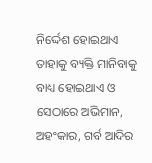ନିର୍ଦ୍ଦେଶ ହୋଇଥାଏ ତାହାକୁ ବ୍ୟକ୍ତି ମାନିବାକୁ ବାଧ୍ୟ ହୋଇଥାଏ ଓ ସେଠାରେ ଅଭିମାନ, ଅହଂକାର, ଗର୍ବ ଆଦିର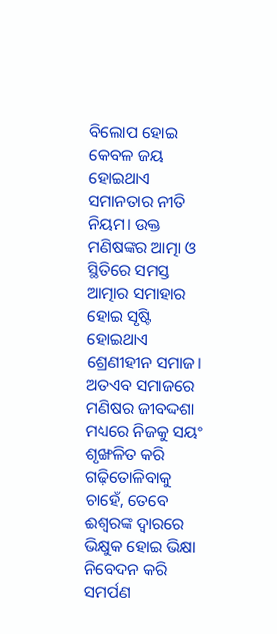ବିଲୋପ ହୋଇ କେବଳ ଜୟ ହୋଇଥାଏ ସମାନତାର ନୀତି ନିୟମ। ଉକ୍ତ ମଣିଷଙ୍କର ଆତ୍ମା ଓ ସ୍ଥିତିରେ ସମସ୍ତ ଆତ୍ମାର ସମାହାର ହୋଇ ସୃଷ୍ଟି ହୋଇଥାଏ ଶ୍ରେଣୀହୀନ ସମାଜ। ଅତଏବ ସମାଜରେ ମଣିଷର ଜୀବଦ୍ଦଶା ମଧ୍ୟରେ ନିଜକୁ ସୟଂ ଶୃଙ୍ଖଳିତ କରି ଗଢ଼ିତୋଳିବାକୁ ଚାହେଁ, ତେବେ ଈଶ୍ୱରଙ୍କ ଦ୍ୱାରରେ ଭିକ୍ଷୁକ ହୋଇ ଭିକ୍ଷା ନିବେଦନ କରି ସମର୍ପଣ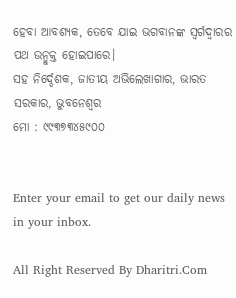ହେବା ଆବଶ୍ୟକ, ତେବେ ଯାଇ ଭଗବାନଙ୍କ ସ୍ବର୍ଗଦ୍ୱାରର ପଥ ଉନ୍ମୁକ୍ତ ହୋଇପାରେ।
ସହ ନିର୍ଦ୍ଦେଶକ, ଜାତୀୟ ଅଭିଲେଖାଗାର, ଭାରତ ସରକାର, ଭୁବନେଶ୍ୱର
ମୋ : ୯୯୩୭୩୪୫୯୦୦


Enter your email to get our daily news in your inbox.

All Right Reserved By Dharitri.Com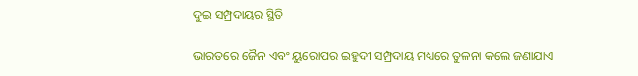ଦୁଇ ସମ୍ପ୍ରଦାୟର ସ୍ଥିତି

ଭାରତରେ ଜୈନ ଏବଂ ୟୁରୋପର ଇହୁଦୀ ସମ୍ପ୍ରଦାୟ ମଧ୍ୟରେ ତୁଳନା କଲେ ଜଣାଯାଏ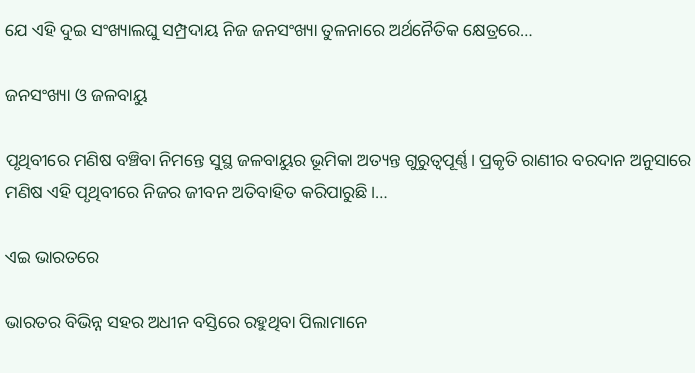ଯେ ଏହି ଦୁଇ ସଂଖ୍ୟାଲଘୁ ସମ୍ପ୍ରଦାୟ ନିଜ ଜନସଂଖ୍ୟା ତୁଳନାରେ ଅର୍ଥନୈତିକ କ୍ଷେତ୍ରରେ…

ଜନସଂଖ୍ୟା ଓ ଜଳବାୟୁ

ପୃଥିବୀରେ ମଣିଷ ବଞ୍ଚିବା ନିମନ୍ତେ ସୁସ୍ଥ ଜଳବାୟୁର ଭୂମିକା ଅତ୍ୟନ୍ତ ଗୁରୁତ୍ୱପୂର୍ଣ୍ଣ। ପ୍ରକୃତି ରାଣୀର ବରଦାନ ଅନୁସାରେ ମଣିଷ ଏହି ପୃଥିବୀରେ ନିଜର ଜୀବନ ଅତିବାହିତ କରିପାରୁଛି।…

ଏଇ ଭାରତରେ

ଭାରତର ବିଭିନ୍ନ ସହର ଅଧୀନ ବସ୍ତିରେ ରହୁଥିବା ପିଲାମାନେ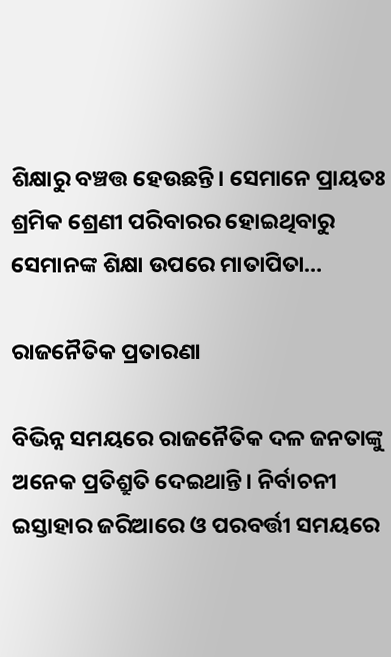ଶିକ୍ଷାରୁ ବଞ୍ଚତ୍ତ ହେଉଛନ୍ତି। ସେମାନେ ପ୍ରାୟତଃ ଶ୍ରମିକ ଶ୍ରେଣୀ ପରିବାରର ହୋଇଥିବାରୁ ସେମାନଙ୍କ ଶିକ୍ଷା ଉପରେ ମାତାପିତା…

ରାଜନୈତିକ ପ୍ରତାରଣା

ବିଭିନ୍ନ ସମୟରେ ରାଜନୈତିକ ଦଳ ଜନତାଙ୍କୁ ଅନେକ ପ୍ରତିଶ୍ରୁତି ଦେଇଥାନ୍ତି। ନିର୍ବାଚନୀ ଇସ୍ତାହାର ଜରିଆରେ ଓ ପରବର୍ତ୍ତୀ ସମୟରେ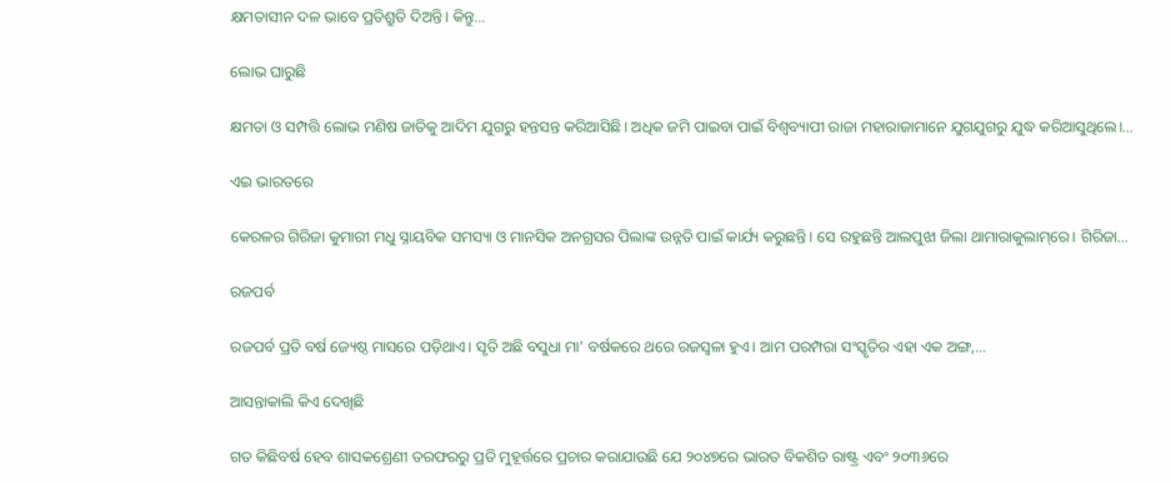କ୍ଷମତାସୀନ ଦଳ ଭାବେ ପ୍ରତିଶ୍ରୁତି ଦିଅନ୍ତି। କିନ୍ତୁ…

ଲୋଭ ଘାରୁଛି

କ୍ଷମତା ଓ ସମ୍ପତ୍ତି ଲୋଭ ମଣିଷ ଜାତିକୁ ଆଦିମ ଯୁଗରୁ ହନ୍ତସନ୍ତ କରିଆସିଛି। ଅଧିକ ଜମି ପାଇବା ପାଇଁ ବିଶ୍ୱବ୍ୟାପୀ ରାଜା ମହାରାଜାମାନେ ଯୁଗଯୁଗରୁ ଯୁଦ୍ଧ କରିଆସୁଥିଲେ।…

ଏଇ ଭାରତରେ

କେରଳର ଗିରିଜା କୁମାରୀ ମଧୁ ସ୍ନାୟବିକ ସମସ୍ୟା ଓ ମାନସିକ ଅନଗ୍ରସର ପିଲାଙ୍କ ଉନ୍ନତି ପାଇଁ କାର୍ଯ୍ୟ କରୁଛନ୍ତି। ସେ ରହୁଛନ୍ତି ଆଲପୁଝା ଜିଲା ଥାମାରାକୁଲାମ୍‌ରେ। ଗିରିଜା…

ରଜପର୍ବ

ରଜପର୍ବ ପ୍ରତି ବର୍ଷ ଜ୍ୟେଷ୍ଠ ମାସରେ ପଡ଼ିଥାଏ। ସୃତି ଅଛି ବସୁଧା ମା’ ବର୍ଷକରେ ଥରେ ରଜସ୍ବଳା ହୁଏ। ଆମ ପରମ୍ପରା ସଂସ୍କୃତିର ଏହା ଏକ ଅଙ୍ଗ,…

ଆସନ୍ତାକାଲି କିଏ ଦେଖିଛି

ଗତ କିଛିବର୍ଷ ହେବ ଶାସକଶ୍ରେଣୀ ତରଫରରୁ ପ୍ରତି ମୁହୂର୍ତ୍ତରେ ପ୍ରଚାର କରାଯାଉଛି ଯେ ୨୦୪୭ରେ ଭାରତ ବିକଶିତ ରାଷ୍ଟ୍ର ଏବଂ ୨୦୩୬ରେ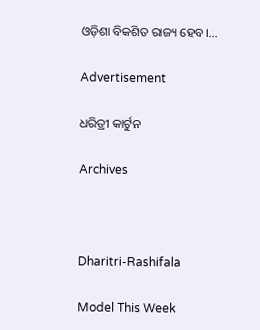ଓଡ଼ିଶା ବିକଶିତ ରାଜ୍ୟ ହେବ।…

Advertisement

ଧରିତ୍ରୀ କାର୍ଟୁନ

Archives



Dharitri-Rashifala

Model This Week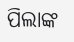ପିଲାଙ୍କ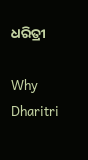ଧରିତ୍ରୀ

Why Dharitri